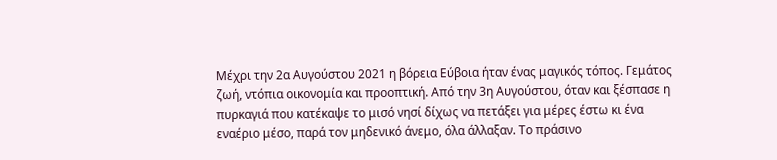Μέχρι την 2α Αυγούστου 2021 η βόρεια Εύβοια ήταν ένας μαγικός τόπος. Γεμάτος ζωή, ντόπια οικονομία και προοπτική. Από την 3η Αυγούστου, όταν και ξέσπασε η πυρκαγιά που κατέκαψε το μισό νησί δίχως να πετάξει για μέρες έστω κι ένα εναέριο μέσο, παρά τον μηδενικό άνεμο, όλα άλλαξαν. Το πράσινο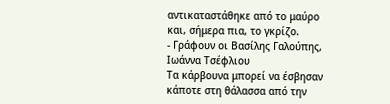αντικαταστάθηκε από το μαύρο και, σήμερα πια, το γκρίζο.
- Γράφουν οι Βασίλης Γαλούπης, Ιωάννα Τσέφλιου
Τα κάρβουνα μπορεί να έσβησαν κάποτε στη θάλασσα από την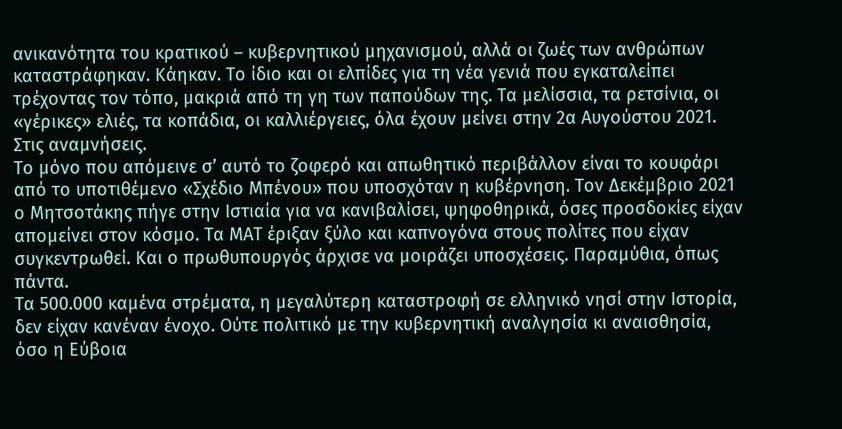ανικανότητα του κρατικού – κυβερνητικού μηχανισμού, αλλά οι ζωές των ανθρώπων καταστράφηκαν. Κάηκαν. Το ίδιο και οι ελπίδες για τη νέα γενιά που εγκαταλείπει τρέχοντας τον τόπο, μακριά από τη γη των παπούδων της. Τα μελίσσια, τα ρετσίνια, οι «γέρικες» ελιές, τα κοπάδια, οι καλλιέργειες, όλα έχουν μείνει στην 2α Αυγούστου 2021. Στις αναμνήσεις.
Το μόνο που απόμεινε σ’ αυτό το ζοφερό και απωθητικό περιβάλλον είναι το κουφάρι από το υποτιθέμενο «Σχέδιο Μπένου» που υποσχόταν η κυβέρνηση. Τον Δεκέμβριο 2021 ο Μητσοτάκης πήγε στην Ιστιαία για να κανιβαλίσει, ψηφοθηρικά, όσες προσδοκίες είχαν απομείνει στον κόσμο. Τα ΜΑΤ έριξαν ξύλο και καπνογόνα στους πολίτες που είχαν συγκεντρωθεί. Και ο πρωθυπουργός άρχισε να μοιράζει υποσχέσεις. Παραμύθια, όπως πάντα.
Τα 500.000 καμένα στρέματα, η μεγαλύτερη καταστροφή σε ελληνικό νησί στην Ιστορία, δεν είχαν κανέναν ένοχο. Ούτε πολιτικό με την κυβερνητική αναλγησία κι αναισθησία, όσο η Εύβοια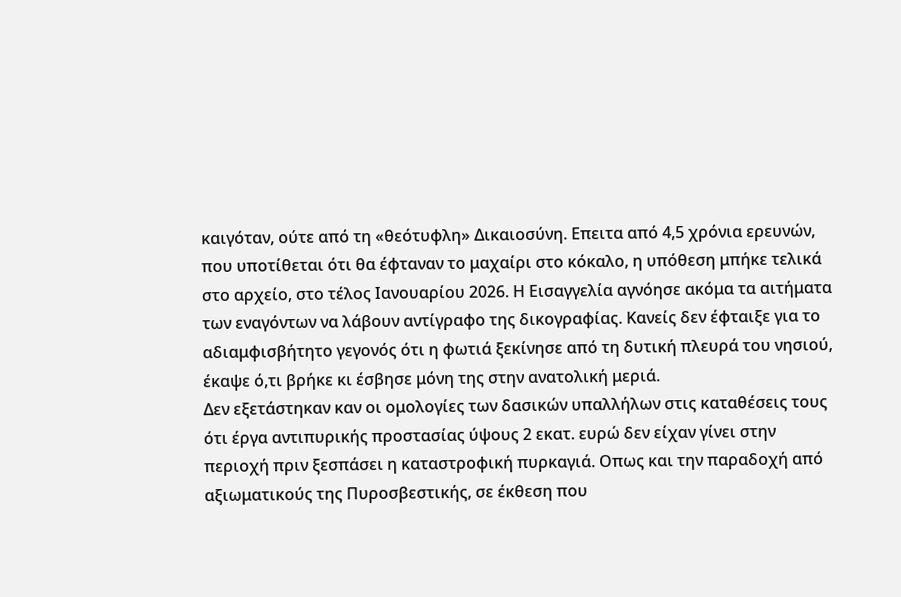καιγόταν, ούτε από τη «θεότυφλη» Δικαιοσύνη. Επειτα από 4,5 χρόνια ερευνών, που υποτίθεται ότι θα έφταναν το μαχαίρι στο κόκαλο, η υπόθεση μπήκε τελικά στο αρχείο, στο τέλος Ιανουαρίου 2026. Η Εισαγγελία αγνόησε ακόμα τα αιτήματα των εναγόντων να λάβουν αντίγραφο της δικογραφίας. Κανείς δεν έφταιξε για το αδιαμφισβήτητο γεγονός ότι η φωτιά ξεκίνησε από τη δυτική πλευρά του νησιού, έκαψε ό,τι βρήκε κι έσβησε μόνη της στην ανατολική μεριά.
Δεν εξετάστηκαν καν οι ομολογίες των δασικών υπαλλήλων στις καταθέσεις τους ότι έργα αντιπυρικής προστασίας ύψους 2 εκατ. ευρώ δεν είχαν γίνει στην περιοχή πριν ξεσπάσει η καταστροφική πυρκαγιά. Οπως και την παραδοχή από αξιωματικούς της Πυροσβεστικής, σε έκθεση που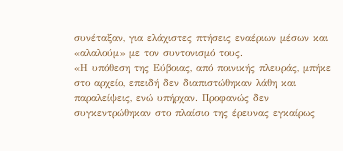συνέταξαν, για ελάχιστες πτήσεις εναέριων μέσων και «αλαλούμ» με τον συντονισμό τους.
«Η υπόθεση της Εύβοιας, από ποινικής πλευράς, μπήκε στο αρχείο, επειδή δεν διαπιστώθηκαν λάθη και παραλείψεις, ενώ υπήρχαν. Προφανώς δεν συγκεντρώθηκαν στο πλαίσιο της έρευνας εγκαίρως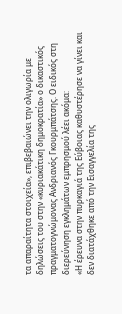τα απαραίτητα στοιχεία», επιβεβαιώνει την ολιγωρία με δηλώσεις του στην «κυριακάτικη δημοκρατία» ο δικαστικός πραγματογνώμονας Ανδριανός Γκουρμπάτσης. Ο ειδικός στη διερεύνηση εγκλημάτων εμπρησμού λέει ακόμα:
«Η έρευνα στην πυρκαγιά της Εύβοιας καθυστέρησε να γίνει και δεν διατάχθηκε από την Εισαγγελία της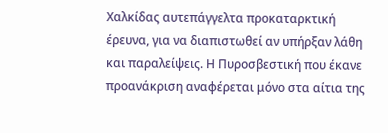Χαλκίδας αυτεπάγγελτα προκαταρκτική έρευνα, για να διαπιστωθεί αν υπήρξαν λάθη και παραλείψεις. Η Πυροσβεστική που έκανε προανάκριση αναφέρεται μόνο στα αίτια της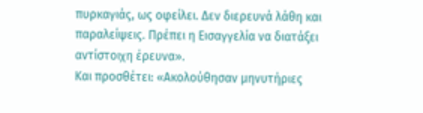πυρκαγιάς, ως οφείλει. Δεν διερευνά λάθη και παραλείψεις. Πρέπει η Εισαγγελία να διατάξει αντίστοιχη έρευνα».
Και προσθέτει: «Ακολούθησαν μηνυτήριες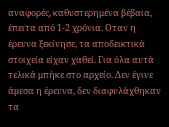αναφορές, καθυστερημένα βέβαια, έπειτα από 1-2 χρόνια. Οταν η έρευνα ξεκίνησε, τα αποδεικτικά στοιχεία είχαν χαθεί. Για όλα αυτά τελικά μπήκε στο αρχείο. Δεν έγινε άμεσα η έρευνα, δεν διαφυλάχθηκαν τα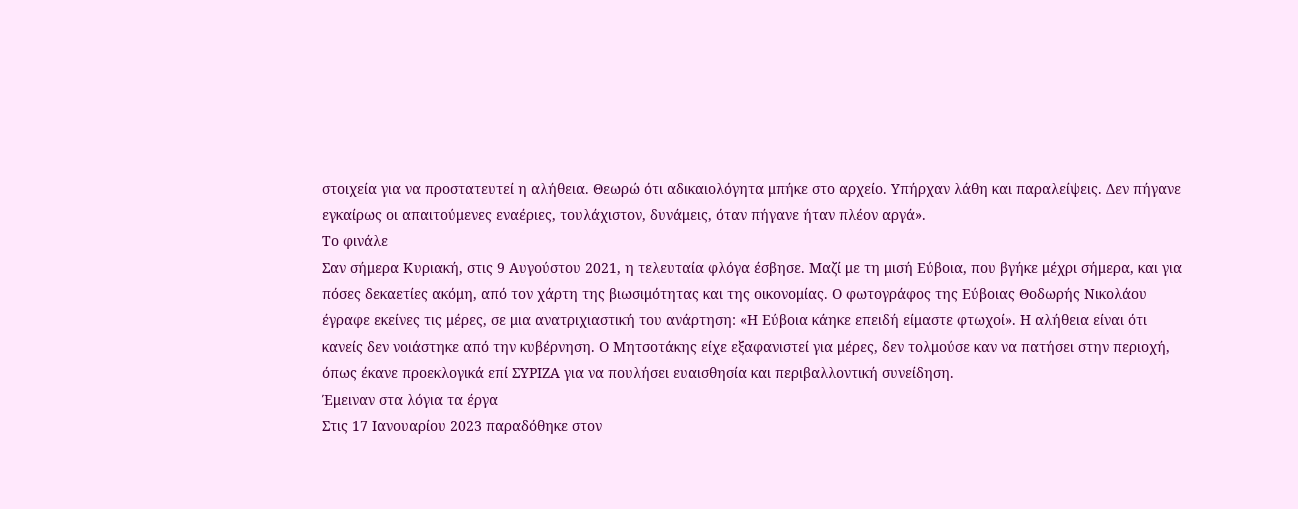στοιχεία για να προστατευτεί η αλήθεια. Θεωρώ ότι αδικαιολόγητα μπήκε στο αρχείο. Υπήρχαν λάθη και παραλείψεις. Δεν πήγανε εγκαίρως οι απαιτούμενες εναέριες, τουλάχιστον, δυνάμεις, όταν πήγανε ήταν πλέον αργά».
Το φινάλε
Σαν σήμερα Κυριακή, στις 9 Αυγούστου 2021, η τελευταία φλόγα έσβησε. Μαζί με τη μισή Εύβοια, που βγήκε μέχρι σήμερα, και για πόσες δεκαετίες ακόμη, από τον χάρτη της βιωσιμότητας και της οικονομίας. Ο φωτογράφος της Εύβοιας Θοδωρής Νικολάου έγραφε εκείνες τις μέρες, σε μια ανατριχιαστική του ανάρτηση: «Η Εύβοια κάηκε επειδή είμαστε φτωχοί». Η αλήθεια είναι ότι κανείς δεν νοιάστηκε από την κυβέρνηση. Ο Μητσοτάκης είχε εξαφανιστεί για μέρες, δεν τολμούσε καν να πατήσει στην περιοχή, όπως έκανε προεκλογικά επί ΣΥΡΙΖΑ για να πουλήσει ευαισθησία και περιβαλλοντική συνείδηση.
Έμειναν στα λόγια τα έργα
Στις 17 Ιανουαρίου 2023 παραδόθηκε στον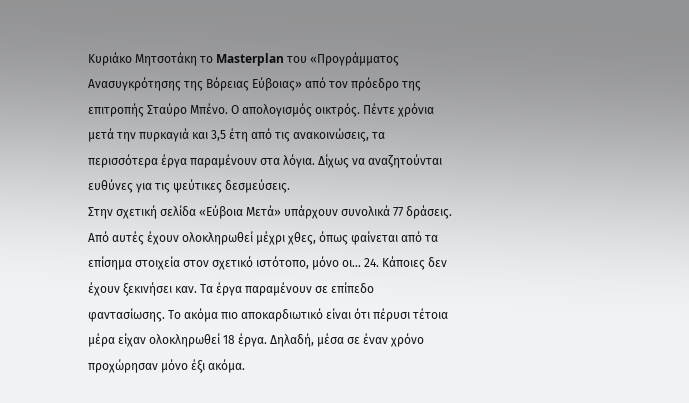Κυριάκο Μητσοτάκη το Masterplan του «Προγράμματος Ανασυγκρότησης της Βόρειας Εύβοιας» από τον πρόεδρο της επιτροπής Σταύρο Μπένο. Ο απολογισμός οικτρός. Πέντε χρόνια μετά την πυρκαγιά και 3,5 έτη από τις ανακοινώσεις, τα περισσότερα έργα παραμένουν στα λόγια. Δίχως να αναζητούνται ευθύνες για τις ψεύτικες δεσμεύσεις.
Στην σχετική σελίδα «Εύβοια Μετά» υπάρχουν συνολικά 77 δράσεις. Από αυτές έχουν ολοκληρωθεί μέχρι χθες, όπως φαίνεται από τα επίσημα στοιχεία στον σχετικό ιστότοπο, μόνο οι… 24. Κάποιες δεν έχουν ξεκινήσει καν. Τα έργα παραμένουν σε επίπεδο φαντασίωσης. Το ακόμα πιο αποκαρδιωτικό είναι ότι πέρυσι τέτοια μέρα είχαν ολοκληρωθεί 18 έργα. Δηλαδή, μέσα σε έναν χρόνο προχώρησαν μόνο έξι ακόμα.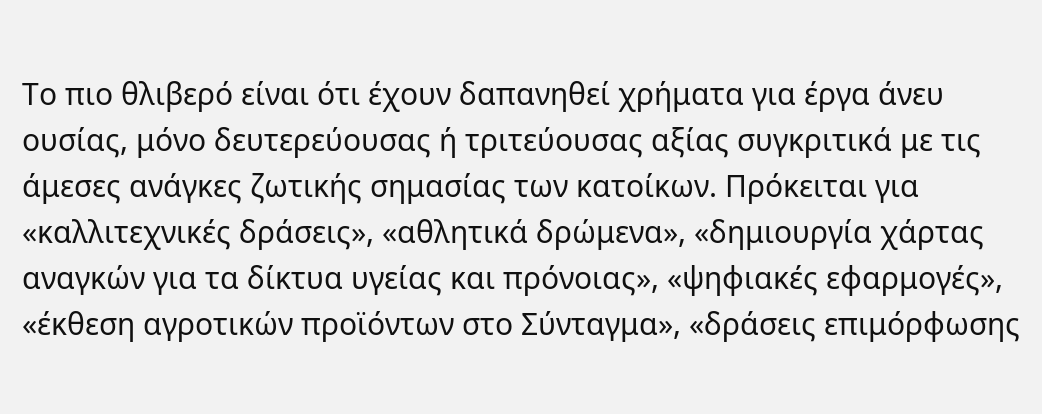Το πιο θλιβερό είναι ότι έχουν δαπανηθεί χρήματα για έργα άνευ ουσίας, μόνο δευτερεύουσας ή τριτεύουσας αξίας συγκριτικά με τις άμεσες ανάγκες ζωτικής σημασίας των κατοίκων. Πρόκειται για «καλλιτεχνικές δράσεις», «αθλητικά δρώμενα», «δημιουργία χάρτας αναγκών για τα δίκτυα υγείας και πρόνοιας», «ψηφιακές εφαρμογές», «έκθεση αγροτικών προϊόντων στο Σύνταγμα», «δράσεις επιμόρφωσης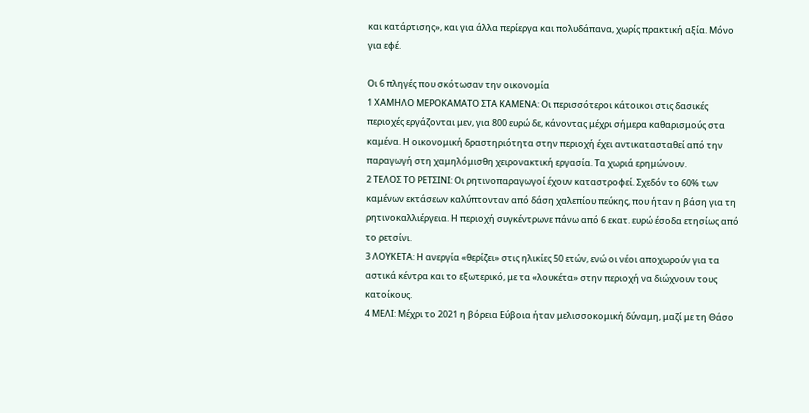και κατάρτισης», και για άλλα περίεργα και πολυδάπανα, χωρίς πρακτική αξία. Μόνο για εφέ.

Οι 6 πληγές που σκότωσαν την οικονομία
1 ΧΑΜΗΛΟ ΜΕΡΟΚΑΜΑΤΟ ΣΤΑ ΚΑΜΕΝΑ: Οι περισσότεροι κάτοικοι στις δασικές περιοχές εργάζονται μεν, για 800 ευρώ δε, κάνοντας μέχρι σήμερα καθαρισμούς στα καμένα. Η οικονομική δραστηριότητα στην περιοχή έχει αντικατασταθεί από την παραγωγή στη χαμηλόμισθη χειρονακτική εργασία. Τα χωριά ερημώνουν.
2 ΤΕΛΟΣ ΤΟ ΡΕΤΣΙΝΙ: Οι ρητινοπαραγωγοί έχουν καταστροφεί. Σχεδόν το 60% των καμένων εκτάσεων καλύπτονταν από δάση χαλεπίου πεύκης, που ήταν η βάση για τη ρητινοκαλλιέργεια. Η περιοχή συγκέντρωνε πάνω από 6 εκατ. ευρώ έσοδα ετησίως από το ρετσίνι.
3 ΛΟΥΚΕΤΑ: Η ανεργία «θερίζει» στις ηλικίες 50 ετών, ενώ οι νέοι αποχωρούν για τα αστικά κέντρα και το εξωτερικό, με τα «λουκέτα» στην περιοχή να διώχνουν τους κατοίκους.
4 ΜΕΛΙ: Μέχρι το 2021 η βόρεια Εύβοια ήταν μελισσοκομική δύναμη, μαζί με τη Θάσο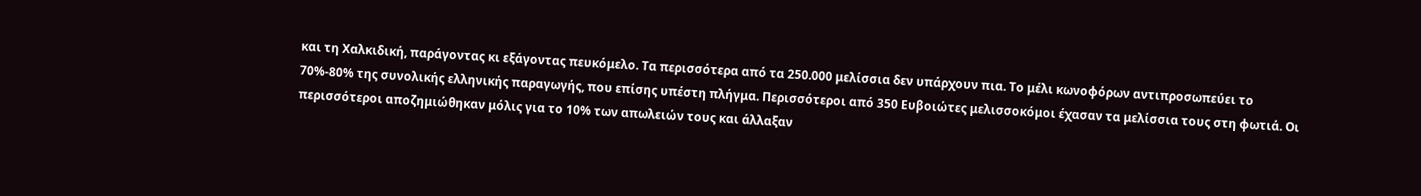και τη Χαλκιδική, παράγοντας κι εξάγοντας πευκόμελο. Τα περισσότερα από τα 250.000 μελίσσια δεν υπάρχουν πια. Το μέλι κωνοφόρων αντιπροσωπεύει το 70%-80% της συνολικής ελληνικής παραγωγής, που επίσης υπέστη πλήγμα. Περισσότεροι από 350 Ευβοιώτες μελισσοκόμοι έχασαν τα μελίσσια τους στη φωτιά. Οι περισσότεροι αποζημιώθηκαν μόλις για το 10% των απωλειών τους και άλλαξαν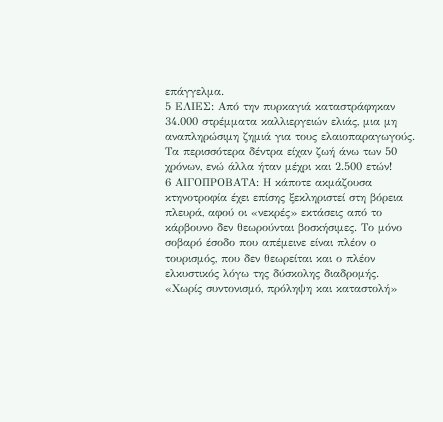επάγγελμα.
5 ΕΛΙΕΣ: Από την πυρκαγιά καταστράφηκαν 34.000 στρέμματα καλλιεργειών ελιάς, μια μη αναπληρώσιμη ζημιά για τους ελαιοπαραγωγούς. Τα περισσότερα δέντρα είχαν ζωή άνω των 50 χρόνων, ενώ άλλα ήταν μέχρι και 2.500 ετών!
6 ΑΙΓΟΠΡΟΒΑΤΑ: Η κάποτε ακμάζουσα κτηνοτροφία έχει επίσης ξεκληριστεί στη βόρεια πλευρά, αφού οι «νεκρές» εκτάσεις από το κάρβουνο δεν θεωρούνται βοσκήσιμες. Το μόνο σοβαρό έσοδο που απέμεινε είναι πλέον ο τουρισμός, που δεν θεωρείται και ο πλέον ελκυστικός λόγω της δύσκολης διαδρομής.
«Χωρίς συντονισμό, πρόληψη και καταστολή»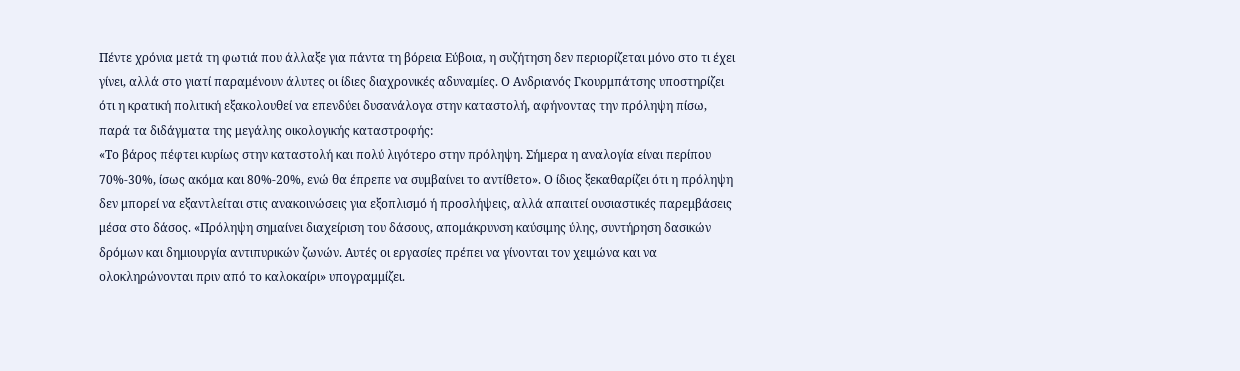Πέντε χρόνια μετά τη φωτιά που άλλαξε για πάντα τη βόρεια Εύβοια, η συζήτηση δεν περιορίζεται μόνο στο τι έχει γίνει, αλλά στο γιατί παραμένουν άλυτες οι ίδιες διαχρονικές αδυναμίες. Ο Ανδριανός Γκουρμπάτσης υποστηρίζει ότι η κρατική πολιτική εξακολουθεί να επενδύει δυσανάλογα στην καταστολή, αφήνοντας την πρόληψη πίσω, παρά τα διδάγματα της μεγάλης οικολογικής καταστροφής:
«Το βάρος πέφτει κυρίως στην καταστολή και πολύ λιγότερο στην πρόληψη. Σήμερα η αναλογία είναι περίπου 70%-30%, ίσως ακόμα και 80%-20%, ενώ θα έπρεπε να συμβαίνει το αντίθετο». Ο ίδιος ξεκαθαρίζει ότι η πρόληψη δεν μπορεί να εξαντλείται στις ανακοινώσεις για εξοπλισμό ή προσλήψεις, αλλά απαιτεί ουσιαστικές παρεμβάσεις μέσα στο δάσος. «Πρόληψη σημαίνει διαχείριση του δάσους, απομάκρυνση καύσιμης ύλης, συντήρηση δασικών δρόμων και δημιουργία αντιπυρικών ζωνών. Αυτές οι εργασίες πρέπει να γίνονται τον χειμώνα και να ολοκληρώνονται πριν από το καλοκαίρι» υπογραμμίζει.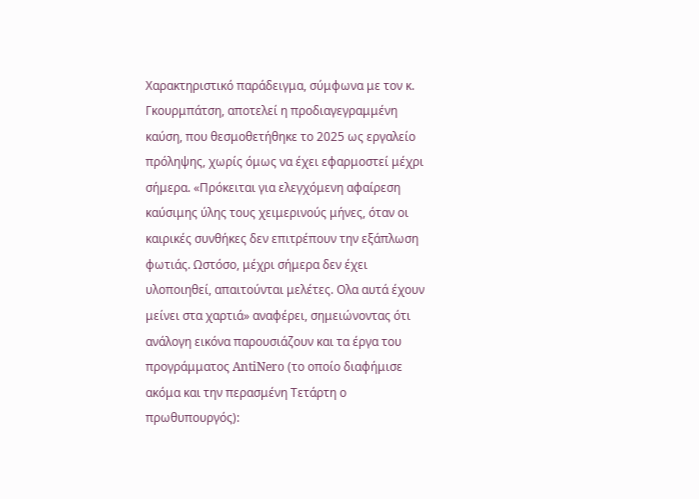Χαρακτηριστικό παράδειγμα, σύμφωνα με τον κ. Γκουρμπάτση, αποτελεί η προδιαγεγραμμένη καύση, που θεσμοθετήθηκε το 2025 ως εργαλείο πρόληψης, χωρίς όμως να έχει εφαρμοστεί μέχρι σήμερα. «Πρόκειται για ελεγχόμενη αφαίρεση καύσιμης ύλης τους χειμερινούς μήνες, όταν οι καιρικές συνθήκες δεν επιτρέπουν την εξάπλωση φωτιάς. Ωστόσο, μέχρι σήμερα δεν έχει υλοποιηθεί, απαιτούνται μελέτες. Ολα αυτά έχουν μείνει στα χαρτιά» αναφέρει, σημειώνοντας ότι ανάλογη εικόνα παρουσιάζουν και τα έργα του προγράμματος AntiNero (το οποίο διαφήμισε ακόμα και την περασμένη Τετάρτη ο πρωθυπουργός):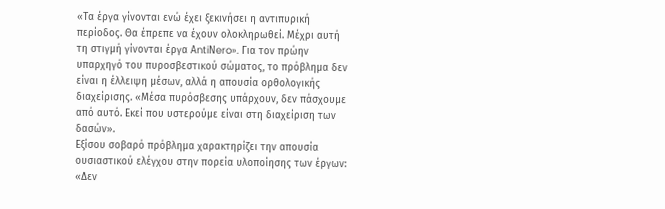«Τα έργα γίνονται ενώ έχει ξεκινήσει η αντιπυρική περίοδος. Θα έπρεπε να έχουν ολοκληρωθεί. Μέχρι αυτή τη στιγμή γίνονται έργα ΑntiΝero». Για τον πρώην υπαρχηγό του πυροσβεστικού σώματος, το πρόβλημα δεν είναι η έλλειψη μέσων, αλλά η απουσία ορθολογικής διαχείρισης. «Μέσα πυρόσβεσης υπάρχουν, δεν πάσχουμε από αυτό. Εκεί που υστερούμε είναι στη διαχείριση των δασών».
Εξίσου σοβαρό πρόβλημα χαρακτηρίζει την απουσία ουσιαστικού ελέγχου στην πορεία υλοποίησης των έργων: «Δεν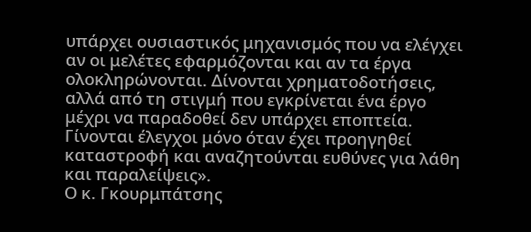υπάρχει ουσιαστικός μηχανισμός που να ελέγχει αν οι μελέτες εφαρμόζονται και αν τα έργα ολοκληρώνονται. Δίνονται χρηματοδοτήσεις, αλλά από τη στιγμή που εγκρίνεται ένα έργο μέχρι να παραδοθεί δεν υπάρχει εποπτεία. Γίνονται έλεγχοι μόνο όταν έχει προηγηθεί καταστροφή και αναζητούνται ευθύνες για λάθη και παραλείψεις».
Ο κ. Γκουρμπάτσης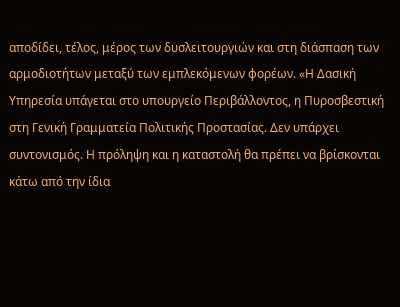αποδίδει, τέλος, μέρος των δυσλειτουργιών και στη διάσπαση των αρμοδιοτήτων μεταξύ των εμπλεκόμενων φορέων. «Η Δασική Υπηρεσία υπάγεται στο υπουργείο Περιβάλλοντος, η Πυροσβεστική στη Γενική Γραμματεία Πολιτικής Προστασίας. Δεν υπάρχει συντονισμός. Η πρόληψη και η καταστολή θα πρέπει να βρίσκονται κάτω από την ίδια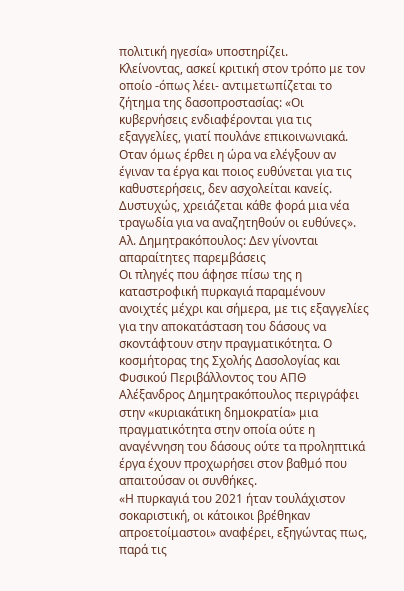πολιτική ηγεσία» υποστηρίζει.
Κλείνοντας, ασκεί κριτική στον τρόπο με τον οποίο -όπως λέει- αντιμετωπίζεται το ζήτημα της δασοπροστασίας: «Οι κυβερνήσεις ενδιαφέρονται για τις εξαγγελίες, γιατί πουλάνε επικοινωνιακά. Οταν όμως έρθει η ώρα να ελέγξουν αν έγιναν τα έργα και ποιος ευθύνεται για τις καθυστερήσεις, δεν ασχολείται κανείς. Δυστυχώς, χρειάζεται κάθε φορά μια νέα τραγωδία για να αναζητηθούν οι ευθύνες».
Αλ. Δημητρακόπουλος: Δεν γίνονται απαραίτητες παρεμβάσεις
Οι πληγές που άφησε πίσω της η καταστροφική πυρκαγιά παραμένουν ανοιχτές μέχρι και σήμερα, με τις εξαγγελίες για την αποκατάσταση του δάσους να σκοντάφτουν στην πραγματικότητα. Ο κοσμήτορας της Σχολής Δασολογίας και Φυσικού Περιβάλλοντος του ΑΠΘ Αλέξανδρος Δημητρακόπουλος περιγράφει στην «κυριακάτικη δημοκρατία» μια πραγματικότητα στην οποία ούτε η αναγέννηση του δάσους ούτε τα προληπτικά έργα έχουν προχωρήσει στον βαθμό που απαιτούσαν οι συνθήκες.
«Η πυρκαγιά του 2021 ήταν τουλάχιστον σοκαριστική, οι κάτοικοι βρέθηκαν απροετοίμαστοι» αναφέρει, εξηγώντας πως, παρά τις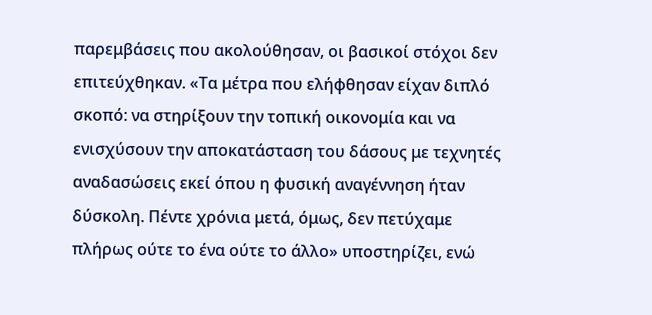παρεμβάσεις που ακολούθησαν, οι βασικοί στόχοι δεν επιτεύχθηκαν. «Τα μέτρα που ελήφθησαν είχαν διπλό σκοπό: να στηρίξουν την τοπική οικονομία και να ενισχύσουν την αποκατάσταση του δάσους με τεχνητές αναδασώσεις εκεί όπου η φυσική αναγέννηση ήταν δύσκολη. Πέντε χρόνια μετά, όμως, δεν πετύχαμε πλήρως ούτε το ένα ούτε το άλλο» υποστηρίζει, ενώ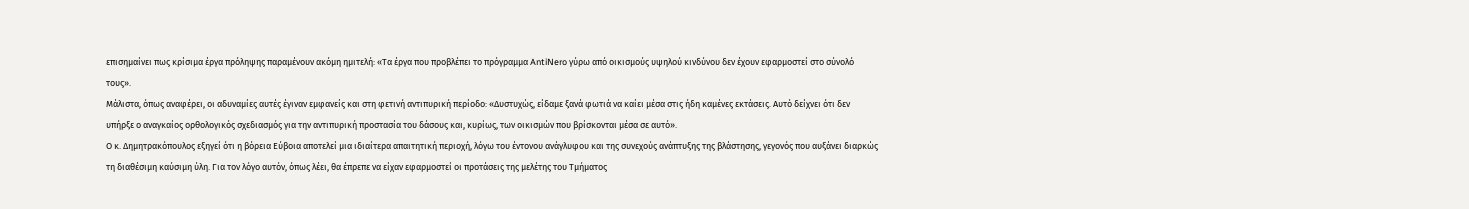επισημαίνει πως κρίσιμα έργα πρόληψης παραμένουν ακόμη ημιτελή: «Τα έργα που προβλέπει το πρόγραμμα AntiNero γύρω από οικισμούς υψηλού κινδύνου δεν έχουν εφαρμοστεί στο σύνολό τους».
Μάλιστα, όπως αναφέρει, οι αδυναμίες αυτές έγιναν εμφανείς και στη φετινή αντιπυρική περίοδο: «Δυστυχώς, είδαμε ξανά φωτιά να καίει μέσα στις ήδη καμένες εκτάσεις. Αυτό δείχνει ότι δεν υπήρξε ο αναγκαίος ορθολογικός σχεδιασμός για την αντιπυρική προστασία του δάσους και, κυρίως, των οικισμών που βρίσκονται μέσα σε αυτό».
Ο κ. Δημητρακόπουλος εξηγεί ότι η βόρεια Εύβοια αποτελεί μια ιδιαίτερα απαιτητική περιοχή, λόγω του έντονου ανάγλυφου και της συνεχούς ανάπτυξης της βλάστησης, γεγονός που αυξάνει διαρκώς τη διαθέσιμη καύσιμη ύλη. Για τον λόγο αυτόν, όπως λέει, θα έπρεπε να είχαν εφαρμοστεί οι προτάσεις της μελέτης του Τμήματος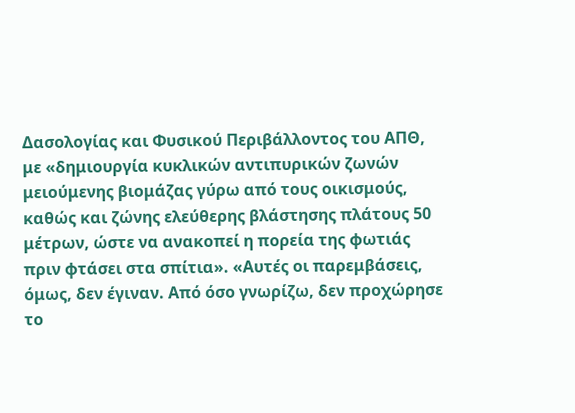Δασολογίας και Φυσικού Περιβάλλοντος του ΑΠΘ, με «δημιουργία κυκλικών αντιπυρικών ζωνών μειούμενης βιομάζας γύρω από τους οικισμούς, καθώς και ζώνης ελεύθερης βλάστησης πλάτους 50 μέτρων, ώστε να ανακοπεί η πορεία της φωτιάς πριν φτάσει στα σπίτια». «Αυτές οι παρεμβάσεις, όμως, δεν έγιναν. Από όσο γνωρίζω, δεν προχώρησε το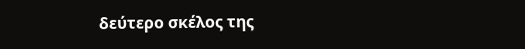δεύτερο σκέλος της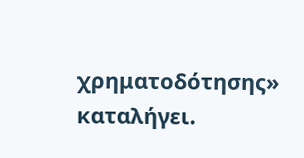χρηματοδότησης» καταλήγει.